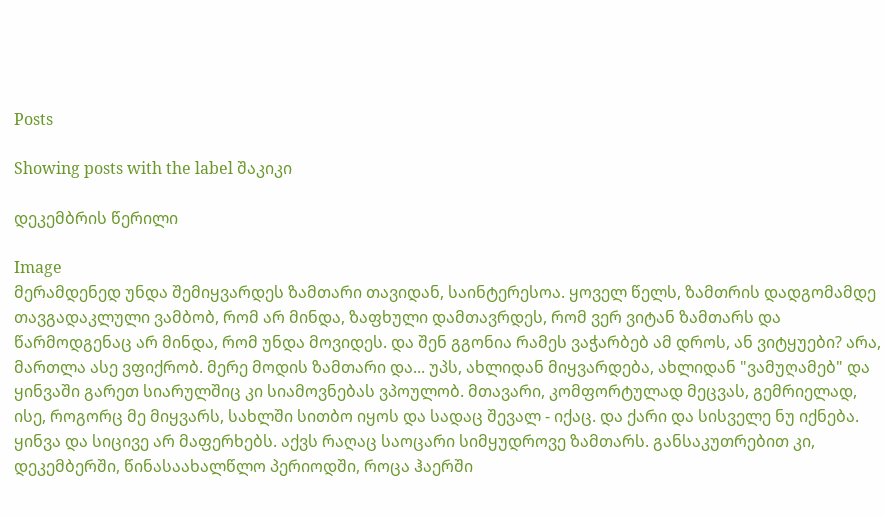Posts

Showing posts with the label შაკიკი

დეკემბრის წერილი

Image
მერამდენედ უნდა შემიყვარდეს ზამთარი თავიდან, საინტერესოა. ყოველ წელს, ზამთრის დადგომამდე თავგადაკლული ვამბობ, რომ არ მინდა, ზაფხული დამთავრდეს, რომ ვერ ვიტან ზამთარს და წარმოდგენაც არ მინდა, რომ უნდა მოვიდეს. და შენ გგონია რამეს ვაჭარბებ ამ დროს, ან ვიტყუები? არა, მართლა ასე ვფიქრობ. მერე მოდის ზამთარი და... უპს, ახლიდან მიყვარდება, ახლიდან "ვამუღამებ" და ყინვაში გარეთ სიარულშიც კი სიამოვნებას ვპოულობ. მთავარი, კომფორტულად მეცვას, გემრიელად, ისე, როგორც მე მიყვარს, სახლში სითბო იყოს და სადაც შევალ - იქაც. და ქარი და სისველე ნუ იქნება. ყინვა და სიცივე არ მაფერხებს. აქვს რაღაც საოცარი სიმყუდროვე ზამთარს. განსაკუთრებით კი, დეკემბერში, წინასაახალწლო პერიოდში, როცა ჰაერში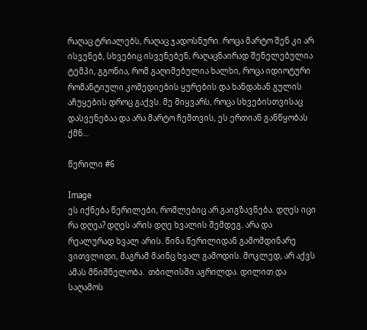რაღაც ტრიალებს, რაღაც ჯადოსნური. როცა მარტო შენ კი არ ისვენებ, სხვებიც ისვენებენ, რაღაცნაირად შენელებულია ტემპი, გგონია, რომ გაღიმებულია ხალხი, როცა იდიოტური რომანტიული კომედიების ყურების და ხანდახან გულის აჩუყების დროც გაქვს. მე მიყვარს, როცა სხვებისთვისაც დასვენებაა და არა მარტო ჩემთვის, ეს ერთიან განწყობას ქმნ...

წერილი #6

Image
ეს იქნება წერილები, რომლებიც არ გაიგზავნება. დღეს იცი რა დღეა? დღეს არის დღე ხვალის შემდეგ. არა და რეალურად ხვალ არის. წინა წერილიდან გამომდინარე ვითვლიდი, მაგრამ მაინც ხვალ გამოდის. მოკლედ, არ აქვს ამას მნიშნელობა.  თბილისში აგრილდა. დილით და საღამოს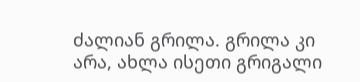ძალიან გრილა. გრილა კი არა, ახლა ისეთი გრიგალი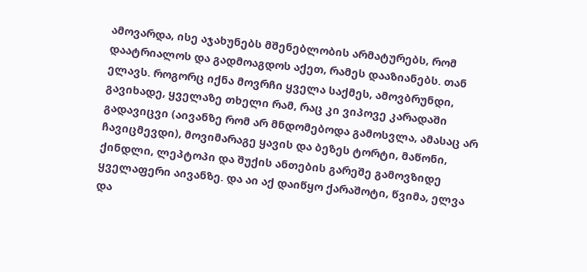ამოვარდა, ისე აჯახუნებს მშენებლობის არმატურებს, რომ დაატრიალოს და გადმოაგდოს აქეთ, რამეს დააზიანებს. თან ელავს. როგორც იქნა მოვრჩი ყველა საქმეს, ამოვბრუნდი, გავიხადე, ყველაზე თხელი რამ, რაც კი ვიპოვე კარადაში გადავიცვი (აივანზე რომ არ მნდომებოდა გამოსვლა, ამასაც არ ჩავიცმევდი), მოვიმარაგე ყავის და ბეზეს ტორტი, მაწონი, ქინდლი, ლეპტოპი და შუქის ანთების გარეშე გამოვზიდე ყველაფერი აივანზე. და აი აქ დაიწყო ქარაშოტი, წვიმა, ელვა და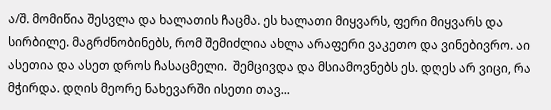ა/შ. მომიწია შესვლა და ხალათის ჩაცმა. ეს ხალათი მიყვარს, ფერი მიყვარს და სირბილე. მაგრძნობინებს, რომ შემიძლია ახლა არაფერი ვაკეთო და ვინებივრო. აი ასეთია და ასეთ დროს ჩასაცმელი.  შემცივდა და მსიამოვნებს ეს. დღეს არ ვიცი, რა მჭირდა. დღის მეორე ნახევარში ისეთი თავ...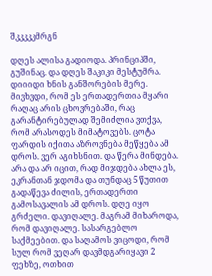შკკკკკმრგნ

დღეს ალისა გადიოდა. პრინციპში, გუშინაც. და დღეს შაკიკი მესტუმრა. დიიიდი ხნის განშორების მერე. მივხვდი, რომ ეს ერთადერთია მყარი რაღაც არის ცხოვრებაში, რაც გარანტირებულად შემიძლია ვთქვა, რომ არასოდეს მიმატოვებს. ცოტა ფარდის იქითა აზროვნება მეწყება ამ დროს. ვერ აგიხსნით. და წერა მინდება. არა და არ იცით, რად მიჯდება ახლა ეს, ეკრანთან ჯდომა და თუნდაც 5 წუთით გადაწევა ძილის, ერთადერთი გამოსავალის ამ დროს. დღე იყო გრძელი. დავიღალე. მაგრამ მიხაროდა, რომ დავიღალე. სასარგებლო საქმეებით. და საღამოს ვიცოდი, რომ სულ რომ ვეღარ დავმდგარიყავი 2 ფეხზე, ოთხით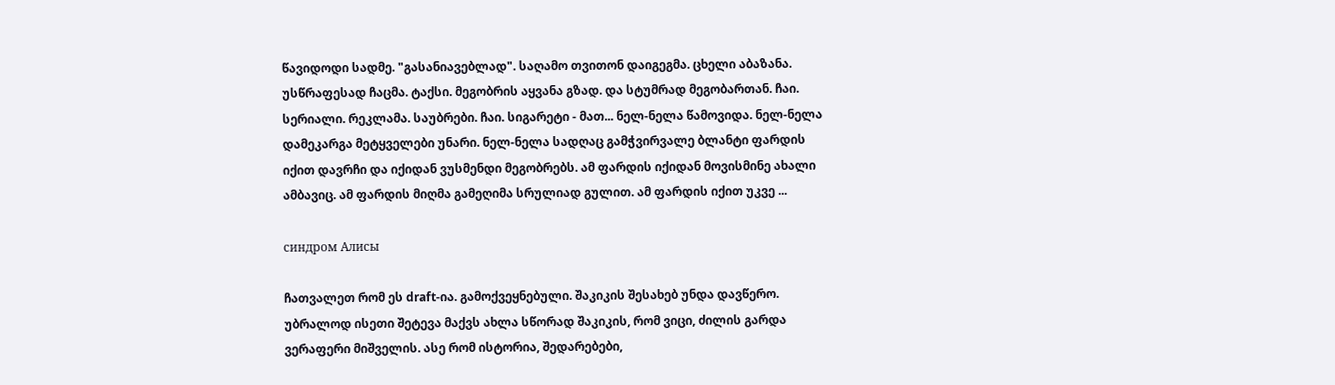წავიდოდი სადმე. "გასანიავებლად". საღამო თვითონ დაიგეგმა. ცხელი აბაზანა. უსწრაფესად ჩაცმა. ტაქსი. მეგობრის აყვანა გზად. და სტუმრად მეგობართან. ჩაი. სერიალი. რეკლამა. საუბრები. ჩაი. სიგარეტი - მათ... ნელ-ნელა წამოვიდა. ნელ-ნელა დამეკარგა მეტყველები უნარი. ნელ-ნელა სადღაც გამჭვირვალე ბლანტი ფარდის იქით დავრჩი და იქიდან ვუსმენდი მეგობრებს. ამ ფარდის იქიდან მოვისმინე ახალი ამბავიც. ამ ფარდის მიღმა გამეღიმა სრულიად გულით. ამ ფარდის იქით უკვე ...

синдром Алисы

ჩათვალეთ რომ ეს draft-ია. გამოქვეყნებული. შაკიკის შესახებ უნდა დავწერო. უბრალოდ ისეთი შეტევა მაქვს ახლა სწორად შაკიკის, რომ ვიცი, ძილის გარდა ვერაფერი მიშველის. ასე რომ ისტორია, შედარებები,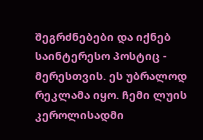შეგრძნებები და იქნებ საინტერესო პოსტიც - მერესთვის. ეს უბრალოდ რეკლამა იყო. ჩემი ლუის კეროლისადმი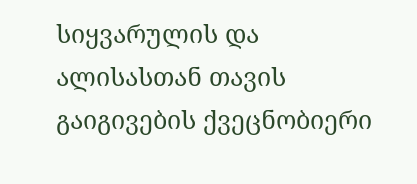სიყვარულის და ალისასთან თავის გაიგივების ქვეცნობიერი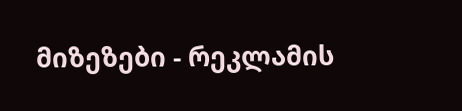მიზეზები - რეკლამის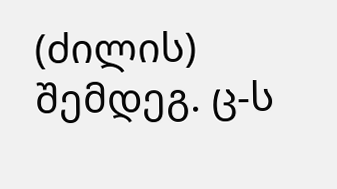(ძილის) შემდეგ. ც-ს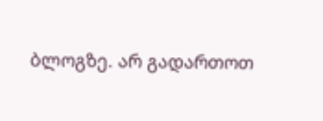ბლოგზე. არ გადართოთ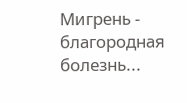Мигрень - благородная болезнь...